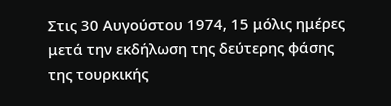Στις 30 Αυγούστου 1974, 15 μόλις ημέρες μετά την εκδήλωση της δεύτερης φάσης της τουρκικής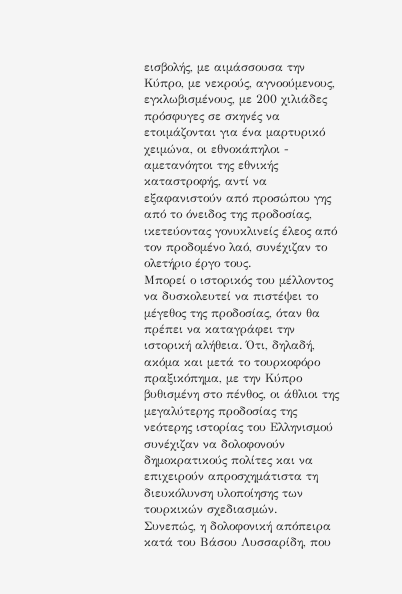εισβολής, με αιμάσσουσα την Κύπρο, με νεκρούς, αγνοούμενους, εγκλωβισμένους, με 200 χιλιάδες πρόσφυγες σε σκηνές να ετοιμάζονται για ένα μαρτυρικό χειμώνα, οι εθνοκάπηλοι - αμετανόητοι της εθνικής καταστροφής, αντί να εξαφανιστούν από προσώπου γης από το όνειδος της προδοσίας, ικετεύοντας γονυκλινείς έλεος από τον προδομένο λαό, συνέχιζαν το ολετήριο έργο τους.
Μπορεί ο ιστορικός του μέλλοντος να δυσκολευτεί να πιστέψει το μέγεθος της προδοσίας, όταν θα πρέπει να καταγράφει την ιστορική αλήθεια. Ότι, δηλαδή, ακόμα και μετά το τουρκοφόρο πραξικόπημα, με την Κύπρο βυθισμένη στο πένθος, οι άθλιοι της μεγαλύτερης προδοσίας της νεότερης ιστορίας του Ελληνισμού συνέχιζαν να δολοφονούν δημοκρατικούς πολίτες και να επιχειρούν απροσχημάτιστα τη διευκόλυνση υλοποίησης των τουρκικών σχεδιασμών.
Συνεπώς, η δολοφονική απόπειρα κατά του Βάσου Λυσσαρίδη, που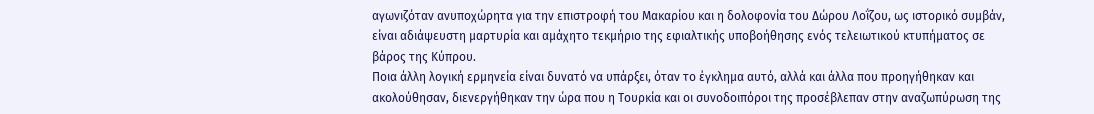αγωνιζόταν ανυποχώρητα για την επιστροφή του Μακαρίου και η δολοφονία του Δώρου Λοΐζου, ως ιστορικό συμβάν, είναι αδιάψευστη μαρτυρία και αμάχητο τεκμήριο της εφιαλτικής υποβοήθησης ενός τελειωτικού κτυπήματος σε βάρος της Κύπρου.
Ποια άλλη λογική ερμηνεία είναι δυνατό να υπάρξει, όταν το έγκλημα αυτό, αλλά και άλλα που προηγήθηκαν και ακολούθησαν, διενεργήθηκαν την ώρα που η Τουρκία και οι συνοδοιπόροι της προσέβλεπαν στην αναζωπύρωση της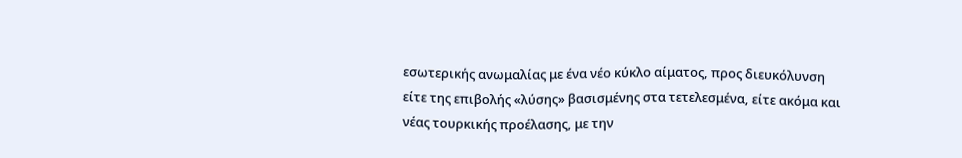εσωτερικής ανωμαλίας με ένα νέο κύκλο αίματος, προς διευκόλυνση είτε της επιβολής «λύσης» βασισμένης στα τετελεσμένα, είτε ακόμα και νέας τουρκικής προέλασης, με την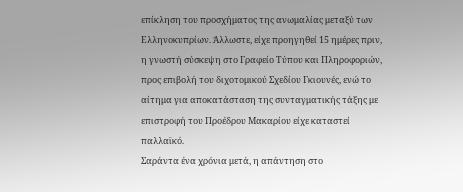επίκληση του προσχήματος της ανωμαλίας μεταξύ των Ελληνοκυπρίων. Άλλωστε, είχε προηγηθεί 15 ημέρες πριν, η γνωστή σύσκεψη στο Γραφείο Τύπου και Πληροφοριών, προς επιβολή του διχοτομικού Σχεδίου Γκιουνές, ενώ το αίτημα για αποκατάσταση της συνταγματικής τάξης με επιστροφή του Προέδρου Μακαρίου είχε καταστεί παλλαϊκό.
Σαράντα ένα χρόνια μετά, η απάντηση στο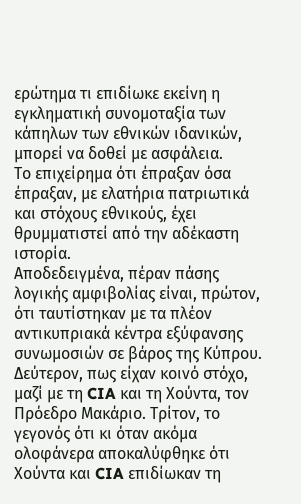ερώτημα τι επιδίωκε εκείνη η εγκληματική συνομοταξία των κάπηλων των εθνικών ιδανικών, μπορεί να δοθεί με ασφάλεια.
Το επιχείρημα ότι έπραξαν όσα έπραξαν, με ελατήρια πατριωτικά και στόχους εθνικούς, έχει θρυμματιστεί από την αδέκαστη ιστορία.
Αποδεδειγμένα, πέραν πάσης λογικής αμφιβολίας είναι, πρώτον, ότι ταυτίστηκαν με τα πλέον αντικυπριακά κέντρα εξύφανσης συνωμοσιών σε βάρος της Κύπρου. Δεύτερον, πως είχαν κοινό στόχο, μαζί με τη CIA και τη Χούντα, τον Πρόεδρο Μακάριο. Τρίτον, το γεγονός ότι κι όταν ακόμα ολοφάνερα αποκαλύφθηκε ότι Χούντα και CIA επιδίωκαν τη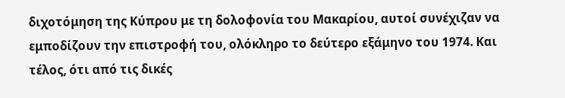διχοτόμηση της Κύπρου με τη δολοφονία του Μακαρίου, αυτοί συνέχιζαν να εμποδίζουν την επιστροφή του, ολόκληρο το δεύτερο εξάμηνο του 1974. Και τέλος, ότι από τις δικές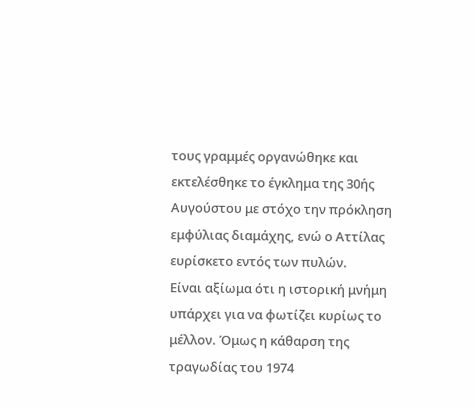τους γραμμές οργανώθηκε και εκτελέσθηκε το έγκλημα της 30ής Αυγούστου με στόχο την πρόκληση εμφύλιας διαμάχης, ενώ ο Αττίλας ευρίσκετο εντός των πυλών.
Είναι αξίωμα ότι η ιστορική μνήμη υπάρχει για να φωτίζει κυρίως το μέλλον. Όμως η κάθαρση της τραγωδίας του 1974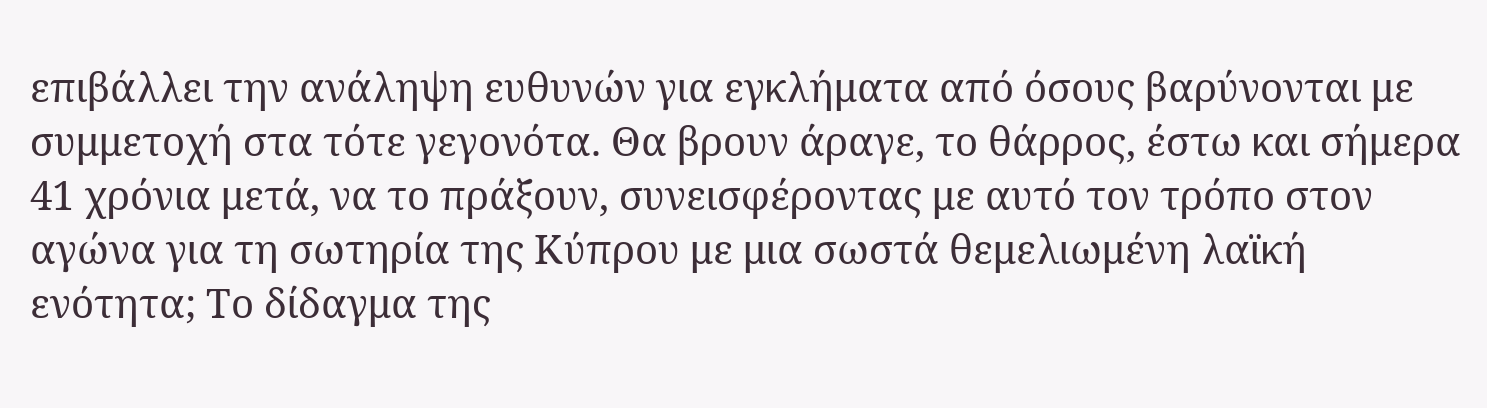επιβάλλει την ανάληψη ευθυνών για εγκλήματα από όσους βαρύνονται με συμμετοχή στα τότε γεγονότα. Θα βρουν άραγε, το θάρρος, έστω και σήμερα 41 χρόνια μετά, να το πράξουν, συνεισφέροντας με αυτό τον τρόπο στον αγώνα για τη σωτηρία της Κύπρου με μια σωστά θεμελιωμένη λαϊκή ενότητα; Το δίδαγμα της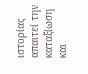ιστορίας απαιτεί την καταξίωση και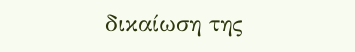δικαίωση της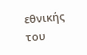εθνικής του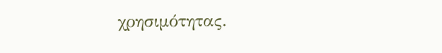χρησιμότητας.